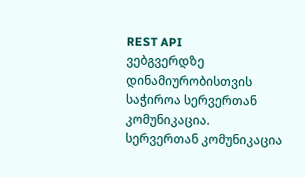REST API
ვებგვერდზე დინამიურობისთვის საჭიროა სერვერთან კომუნიკაცია. სერვერთან კომუნიკაცია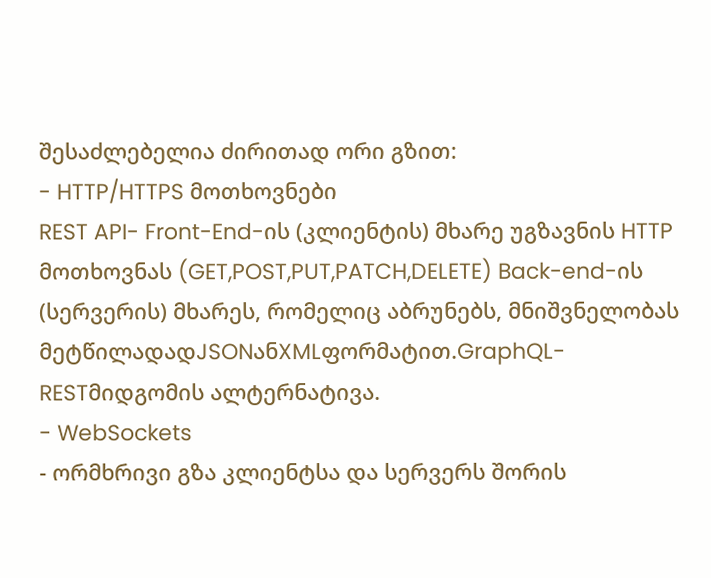შესაძლებელია ძირითად ორი გზით:
- HTTP/HTTPS მოთხოვნები
REST API- Front-End-ის (კლიენტის) მხარე უგზავნის HTTP მოთხოვნას (GET,POST,PUT,PATCH,DELETE) Back-end-ის (სერვერის) მხარეს, რომელიც აბრუნებს, მნიშვნელობას მეტწილადადJSONანXMLფორმატით.GraphQL-RESTმიდგომის ალტერნატივა.
- WebSockets
- ორმხრივი გზა კლიენტსა და სერვერს შორის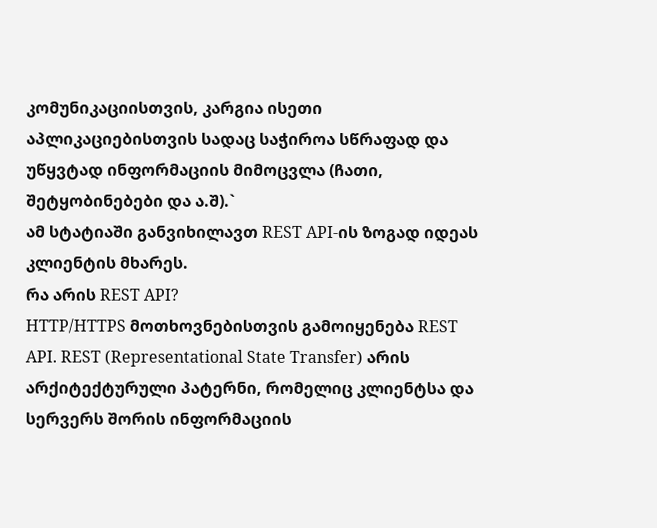კომუნიკაციისთვის, კარგია ისეთი აპლიკაციებისთვის სადაც საჭიროა სწრაფად და უწყვტად ინფორმაციის მიმოცვლა (ჩათი, შეტყობინებები და ა.შ).`
ამ სტატიაში განვიხილავთ REST API-ის ზოგად იდეას კლიენტის მხარეს.
რა არის REST API?
HTTP/HTTPS მოთხოვნებისთვის გამოიყენება REST API. REST (Representational State Transfer) არის არქიტექტურული პატერნი, რომელიც კლიენტსა და სერვერს შორის ინფორმაციის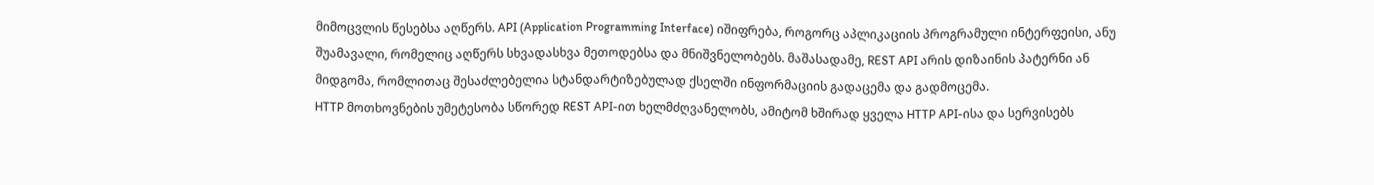მიმოცვლის წესებსა აღწერს. API (Application Programming Interface) იშიფრება, როგორც აპლიკაციის პროგრამული ინტერფეისი, ანუ შუამავალი, რომელიც აღწერს სხვადასხვა მეთოდებსა და მნიშვნელობებს. მაშასადამე, REST API არის დიზაინის პატერნი ან მიდგომა, რომლითაც შესაძლებელია სტანდარტიზებულად ქსელში ინფორმაციის გადაცემა და გადმოცემა.
HTTP მოთხოვნების უმეტესობა სწორედ REST API-ით ხელმძღვანელობს, ამიტომ ხშირად ყველა HTTP API-ისა და სერვისებს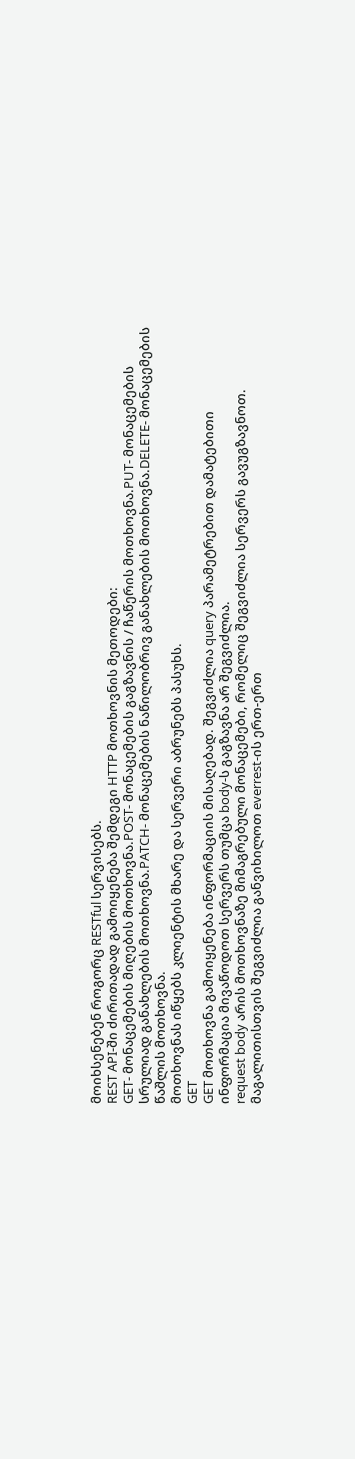მოიხსენებენ როგორც RESTful სერვისებს.
REST API-ში ძირითადად გამოიყენება შემდეგი HTTP მოთხოვნის მეთოდები:
GET- მონაცემების მიღების მოთხოვნა.POST- მონაცემების გაგზავნის / ჩაწერის მოთხოვნა.PUT- მონაცემების სრულიად განახლების მოთხოვნა.PATCH- მონაცემების ნაწილობრივ განახლების მოთხოვნა.DELETE- მონაცემების წაშლის მოთხოვნა.
მოთხოვნას იწყებს კლიენტის მხარე და სერვერი აბრუნებს პასუხს.
GET
GET მოთხოვნა გამოიყენება ინფორმაციის მისაღებად. შეგვიძლია query პარამეტრებით დამატებითი ინფორმაცია მივაწოდოთ სერვერს თუმცა body-ს გაგზავნა არ შეგვიძლია.
request body არის მოთხოვნაზე მიმაგრებული მონაცემები, რომელიც შეგვიძლია სერვერს გავუგზავნოთ.
მაგალითისთვის შეგვიძლია განვიხილოთ everrest-ის ერთ-ერთ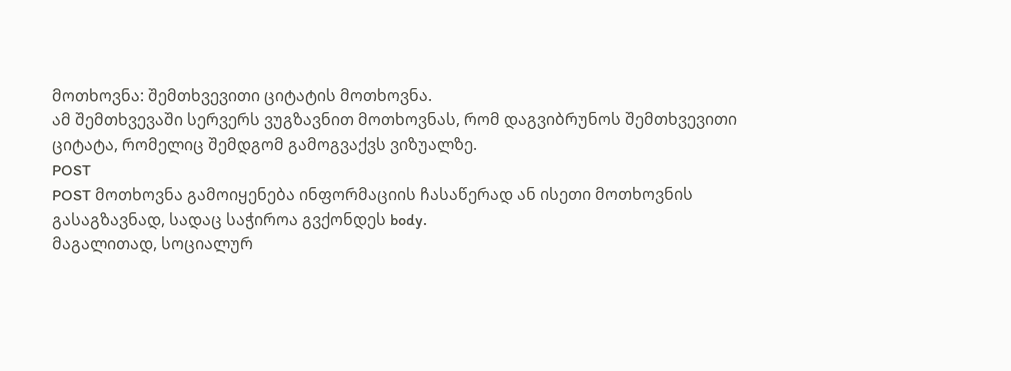მოთხოვნა: შემთხვევითი ციტატის მოთხოვნა.
ამ შემთხვევაში სერვერს ვუგზავნით მოთხოვნას, რომ დაგვიბრუნოს შემთხვევითი ციტატა, რომელიც შემდგომ გამოგვაქვს ვიზუალზე.
POST
POST მოთხოვნა გამოიყენება ინფორმაციის ჩასაწერად ან ისეთი მოთხოვნის გასაგზავნად, სადაც საჭიროა გვქონდეს body.
მაგალითად, სოციალურ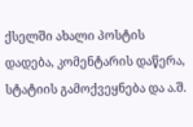ქსელში ახალი პოსტის დადება, კომენტარის დაწერა, სტატიის გამოქვეყნება და ა.შ.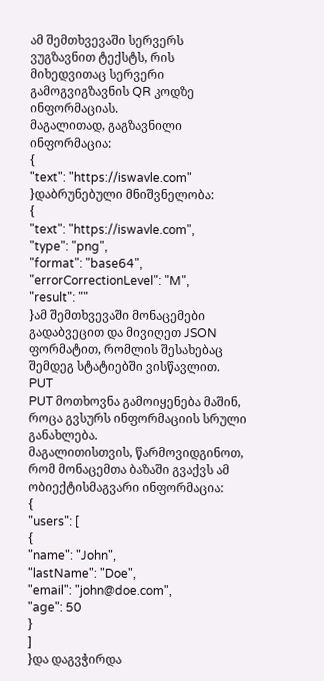ამ შემთხვევაში სერვერს ვუგზავნით ტექსტს, რის მიხედვითაც სერვერი გამოგვიგზავნის QR კოდზე ინფორმაციას.
მაგალითად, გაგზავნილი ინფორმაცია:
{
"text": "https://iswavle.com"
}დაბრუნებული მნიშვნელობა:
{
"text": "https://iswavle.com",
"type": "png",
"format": "base64",
"errorCorrectionLevel": "M",
"result": ""
}ამ შემთხვევაში მონაცემები გადაბვეცით და მივიღეთ JSON ფორმატით, რომლის შესახებაც შემდეგ სტატიებში ვისწავლით.
PUT
PUT მოთხოვნა გამოიყენება მაშინ, როცა გვსურს ინფორმაციის სრული განახლება.
მაგალითისთვის, წარმოვიდგინოთ, რომ მონაცემთა ბაზაში გვაქვს ამ ობიექტისმაგვარი ინფორმაცია:
{
"users": [
{
"name": "John",
"lastName": "Doe",
"email": "john@doe.com",
"age": 50
}
]
}და დაგვჭირდა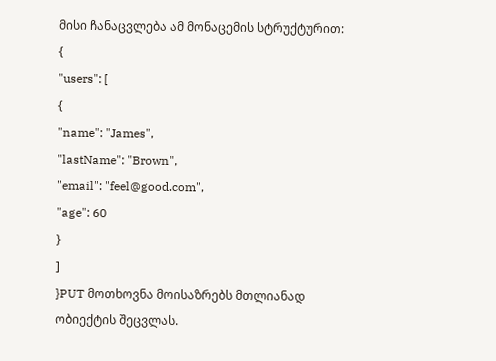მისი ჩანაცვლება ამ მონაცემის სტრუქტურით:
{
"users": [
{
"name": "James",
"lastName": "Brown",
"email": "feel@good.com",
"age": 60
}
]
}PUT მოთხოვნა მოისაზრებს მთლიანად ობიექტის შეცვლას.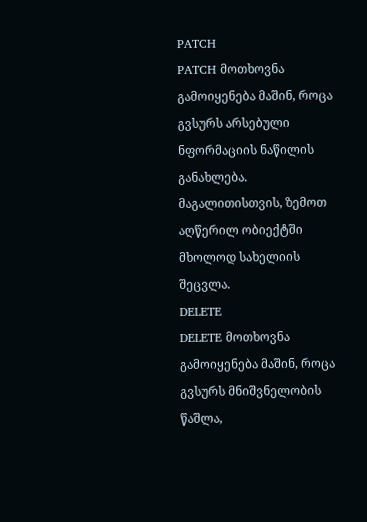PATCH
PATCH მოთხოვნა გამოიყენება მაშინ, როცა გვსურს არსებული ნფორმაციის ნაწილის განახლება.
მაგალითისთვის, ზემოთ აღწერილ ობიექტში მხოლოდ სახელიის შეცვლა.
DELETE
DELETE მოთხოვნა გამოიყენება მაშინ, როცა გვსურს მნიშვნელობის წაშლა,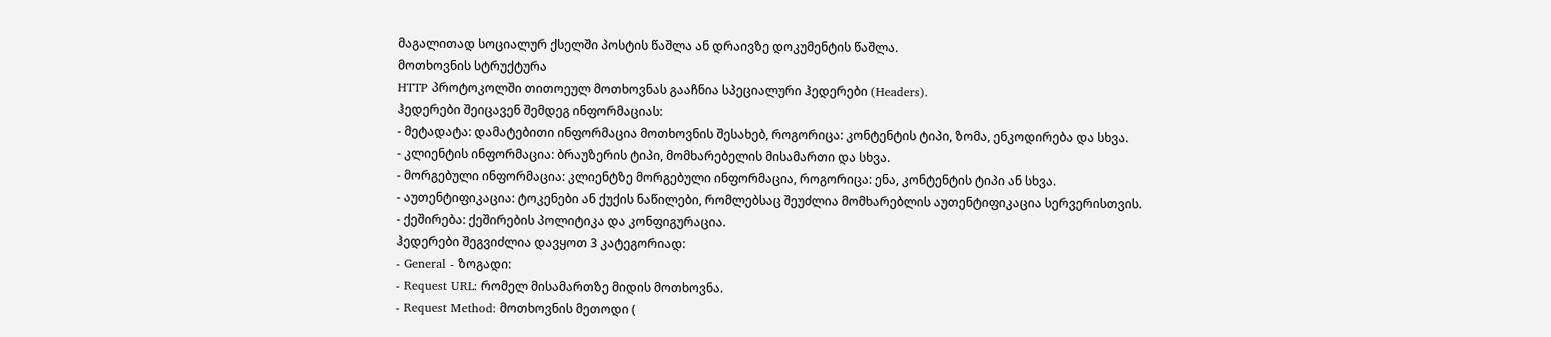მაგალითად სოციალურ ქსელში პოსტის წაშლა ან დრაივზე დოკუმენტის წაშლა.
მოთხოვნის სტრუქტურა
HTTP პროტოკოლში თითოეულ მოთხოვნას გააჩნია სპეციალური ჰედერები (Headers).
ჰედერები შეიცავენ შემდეგ ინფორმაციას:
- მეტადატა: დამატებითი ინფორმაცია მოთხოვნის შესახებ, როგორიცა: კონტენტის ტიპი, ზომა, ენკოდირება და სხვა.
- კლიენტის ინფორმაცია: ბრაუზერის ტიპი, მომხარებელის მისამართი და სხვა.
- მორგებული ინფორმაცია: კლიენტზე მორგებული ინფორმაცია, როგორიცა: ენა, კონტენტის ტიპი ან სხვა.
- აუთენტიფიკაცია: ტოკენები ან ქუქის ნაწილები, რომლებსაც შეუძლია მომხარებლის აუთენტიფიკაცია სერვერისთვის.
- ქეშირება: ქეშირების პოლიტიკა და კონფიგურაცია.
ჰედერები შეგვიძლია დავყოთ 3 კატეგორიად:
- General - ზოგადი:
- Request URL: რომელ მისამართზე მიდის მოთხოვნა.
- Request Method: მოთხოვნის მეთოდი (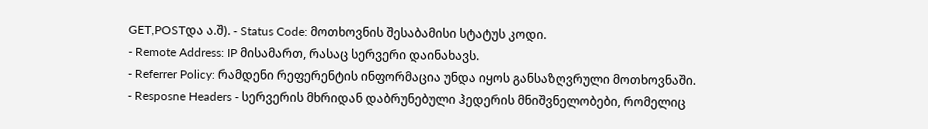GET,POSTდა ა.შ). - Status Code: მოთხოვნის შესაბამისი სტატუს კოდი.
- Remote Address: IP მისამართ, რასაც სერვერი დაინახავს.
- Referrer Policy: რამდენი რეფერენტის ინფორმაცია უნდა იყოს განსაზღვრული მოთხოვნაში.
- Resposne Headers - სერვერის მხრიდან დაბრუნებული ჰედერის მნიშვნელობები, რომელიც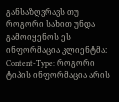განსაზღვრავს თუ როგორი სახით უნდა გამოიყენოს ეს ინფორმაცია კლიენტმა:
Content-Type: როგორი ტიპის ინფორმაცია არის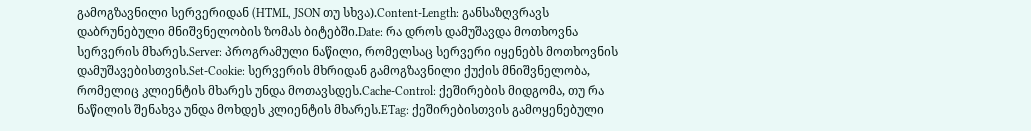გამოგზავნილი სერვერიდან (HTML, JSON თუ სხვა).Content-Length: განსაზღვრავს დაბრუნებული მნიშვნელობის ზომას ბიტებში.Date: რა დროს დამუშავდა მოთხოვნა სერვერის მხარეს.Server: პროგრამული ნაწილი, რომელსაც სერვერი იყენებს მოთხოვნის დამუშავებისთვის.Set-Cookie: სერვერის მხრიდან გამოგზავნილი ქუქის მნიშვნელობა, რომელიც კლიენტის მხარეს უნდა მოთავსდეს.Cache-Control: ქეშირების მიდგომა, თუ რა ნაწილის შენახვა უნდა მოხდეს კლიენტის მხარეს.ETag: ქეშირებისთვის გამოყენებული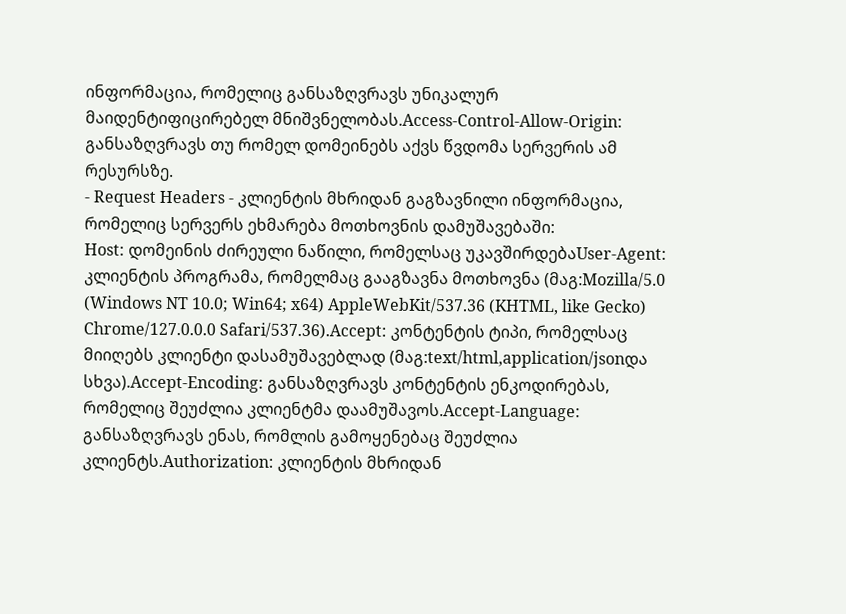ინფორმაცია, რომელიც განსაზღვრავს უნიკალურ მაიდენტიფიცირებელ მნიშვნელობას.Access-Control-Allow-Origin: განსაზღვრავს თუ რომელ დომეინებს აქვს წვდომა სერვერის ამ რესურსზე.
- Request Headers - კლიენტის მხრიდან გაგზავნილი ინფორმაცია, რომელიც სერვერს ეხმარება მოთხოვნის დამუშავებაში:
Host: დომეინის ძირეული ნაწილი, რომელსაც უკავშირდებაUser-Agent: კლიენტის პროგრამა, რომელმაც გააგზავნა მოთხოვნა (მაგ:Mozilla/5.0 (Windows NT 10.0; Win64; x64) AppleWebKit/537.36 (KHTML, like Gecko) Chrome/127.0.0.0 Safari/537.36).Accept: კონტენტის ტიპი, რომელსაც მიიღებს კლიენტი დასამუშავებლად (მაგ:text/html,application/jsonდა სხვა).Accept-Encoding: განსაზღვრავს კონტენტის ენკოდირებას, რომელიც შეუძლია კლიენტმა დაამუშავოს.Accept-Language: განსაზღვრავს ენას, რომლის გამოყენებაც შეუძლია კლიენტს.Authorization: კლიენტის მხრიდან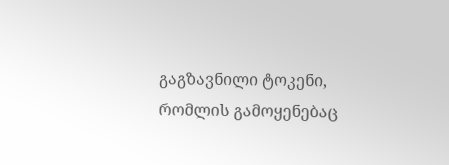გაგზავნილი ტოკენი, რომლის გამოყენებაც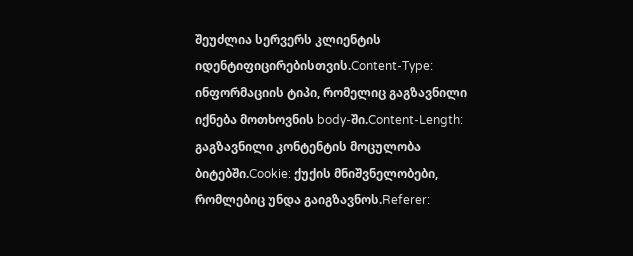შეუძლია სერვერს კლიენტის იდენტიფიცირებისთვის.Content-Type: ინფორმაციის ტიპი, რომელიც გაგზავნილი იქნება მოთხოვნის body-ში.Content-Length: გაგზავნილი კონტენტის მოცულობა ბიტებში.Cookie: ქუქის მნიშვნელობები, რომლებიც უნდა გაიგზავნოს.Referer: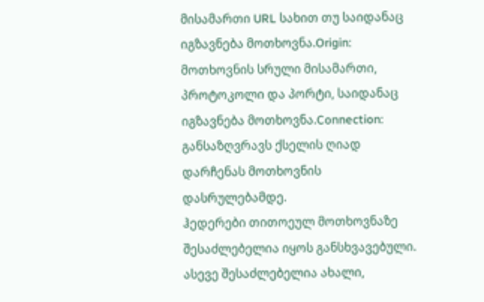მისამართი URL სახით თუ საიდანაც იგზავნება მოთხოვნა.Origin: მოთხოვნის სრული მისამართი, პროტოკოლი და პორტი, საიდანაც იგზავნება მოთხოვნა.Connection: განსაზღვრავს ქსელის ღიად დარჩენას მოთხოვნის დასრულებამდე.
ჰედერები თითოეულ მოთხოვნაზე შესაძლებელია იყოს განსხვავებული. ასევე შესაძლებელია ახალი,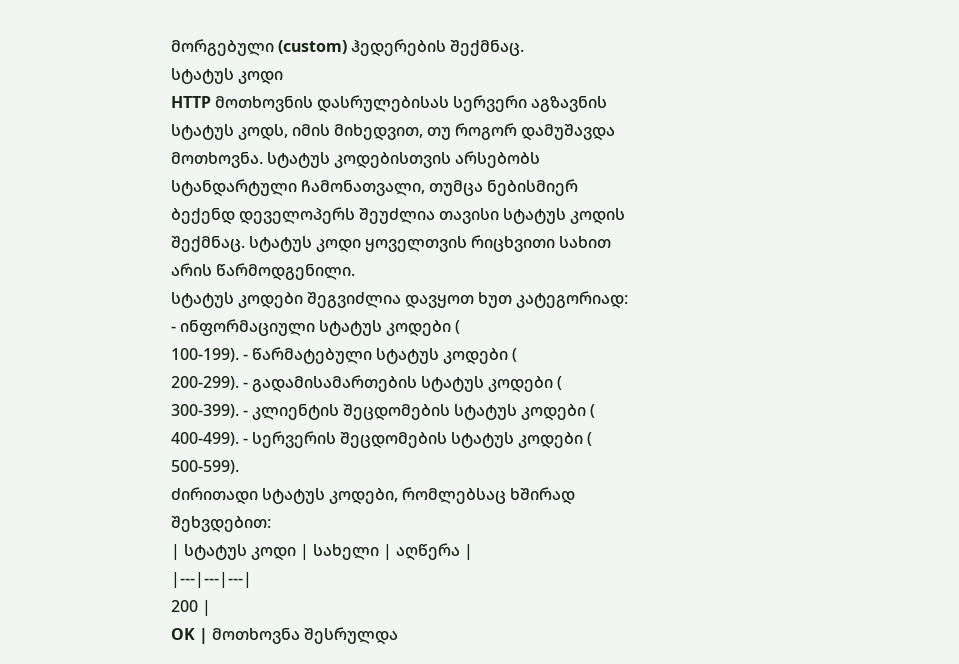მორგებული (custom) ჰედერების შექმნაც.
სტატუს კოდი
HTTP მოთხოვნის დასრულებისას სერვერი აგზავნის სტატუს კოდს, იმის მიხედვით, თუ როგორ დამუშავდა მოთხოვნა. სტატუს კოდებისთვის არსებობს სტანდარტული ჩამონათვალი, თუმცა ნებისმიერ ბექენდ დეველოპერს შეუძლია თავისი სტატუს კოდის შექმნაც. სტატუს კოდი ყოველთვის რიცხვითი სახით არის წარმოდგენილი.
სტატუს კოდები შეგვიძლია დავყოთ ხუთ კატეგორიად:
- ინფორმაციული სტატუს კოდები (
100-199). - წარმატებული სტატუს კოდები (
200-299). - გადამისამართების სტატუს კოდები (
300-399). - კლიენტის შეცდომების სტატუს კოდები (
400-499). - სერვერის შეცდომების სტატუს კოდები (
500-599).
ძირითადი სტატუს კოდები, რომლებსაც ხშირად შეხვდებით:
| სტატუს კოდი | სახელი | აღწერა |
|---|---|---|
200 |
OK | მოთხოვნა შესრულდა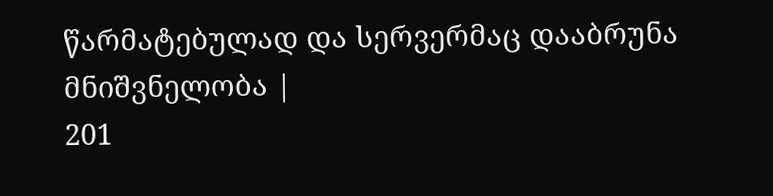წარმატებულად და სერვერმაც დააბრუნა მნიშვნელობა |
201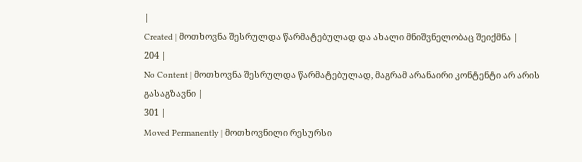|
Created | მოთხოვნა შესრულდა წარმატებულად და ახალი მნიშვნელობაც შეიქმნა |
204 |
No Content | მოთხოვნა შესრულდა წარმატებულად, მაგრამ არანაირი კონტენტი არ არის გასაგზავნი |
301 |
Moved Permanently | მოთხოვნილი რესურსი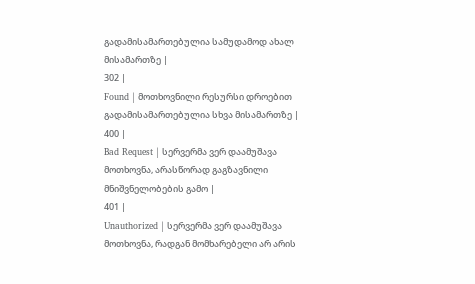გადამისამართებულია სამუდამოდ ახალ მისამართზე |
302 |
Found | მოთხოვნილი რესურსი დროებით გადამისამართებულია სხვა მისამართზე |
400 |
Bad Request | სერვერმა ვერ დაამუშავა მოთხოვნა, არასწორად გაგზავნილი მნიშვნელობების გამო |
401 |
Unauthorized | სერვერმა ვერ დაამუშავა მოთხოვნა, რადგან მომხარებელი არ არის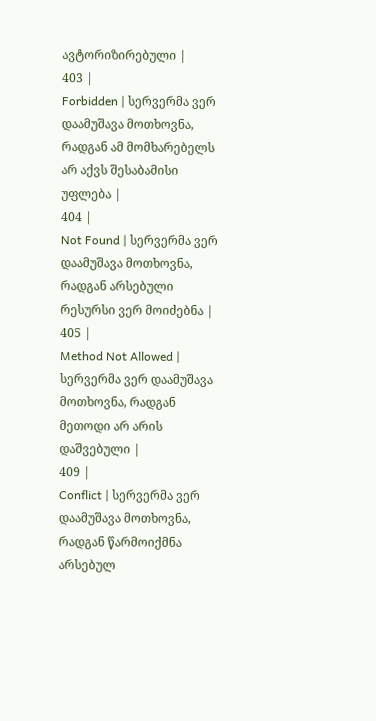ავტორიზირებული |
403 |
Forbidden | სერვერმა ვერ დაამუშავა მოთხოვნა, რადგან ამ მომხარებელს არ აქვს შესაბამისი უფლება |
404 |
Not Found | სერვერმა ვერ დაამუშავა მოთხოვნა, რადგან არსებული რესურსი ვერ მოიძებნა |
405 |
Method Not Allowed | სერვერმა ვერ დაამუშავა მოთხოვნა, რადგან მეთოდი არ არის დაშვებული |
409 |
Conflict | სერვერმა ვერ დაამუშავა მოთხოვნა, რადგან წარმოიქმნა არსებულ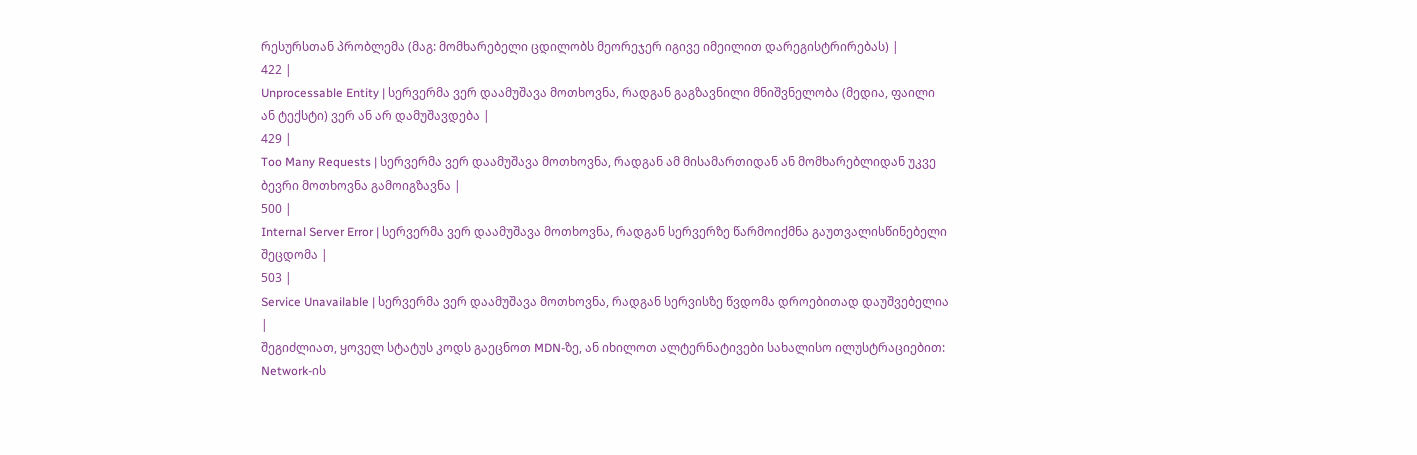რესურსთან პრობლემა (მაგ: მომხარებელი ცდილობს მეორეჯერ იგივე იმეილით დარეგისტრირებას) |
422 |
Unprocessable Entity | სერვერმა ვერ დაამუშავა მოთხოვნა, რადგან გაგზავნილი მნიშვნელობა (მედია, ფაილი ან ტექსტი) ვერ ან არ დამუშავდება |
429 |
Too Many Requests | სერვერმა ვერ დაამუშავა მოთხოვნა, რადგან ამ მისამართიდან ან მომხარებლიდან უკვე ბევრი მოთხოვნა გამოიგზავნა |
500 |
Internal Server Error | სერვერმა ვერ დაამუშავა მოთხოვნა, რადგან სერვერზე წარმოიქმნა გაუთვალისწინებელი შეცდომა |
503 |
Service Unavailable | სერვერმა ვერ დაამუშავა მოთხოვნა, რადგან სერვისზე წვდომა დროებითად დაუშვებელია |
შეგიძლიათ, ყოველ სტატუს კოდს გაეცნოთ MDN-ზე, ან იხილოთ ალტერნატივები სახალისო ილუსტრაციებით:
Network-ის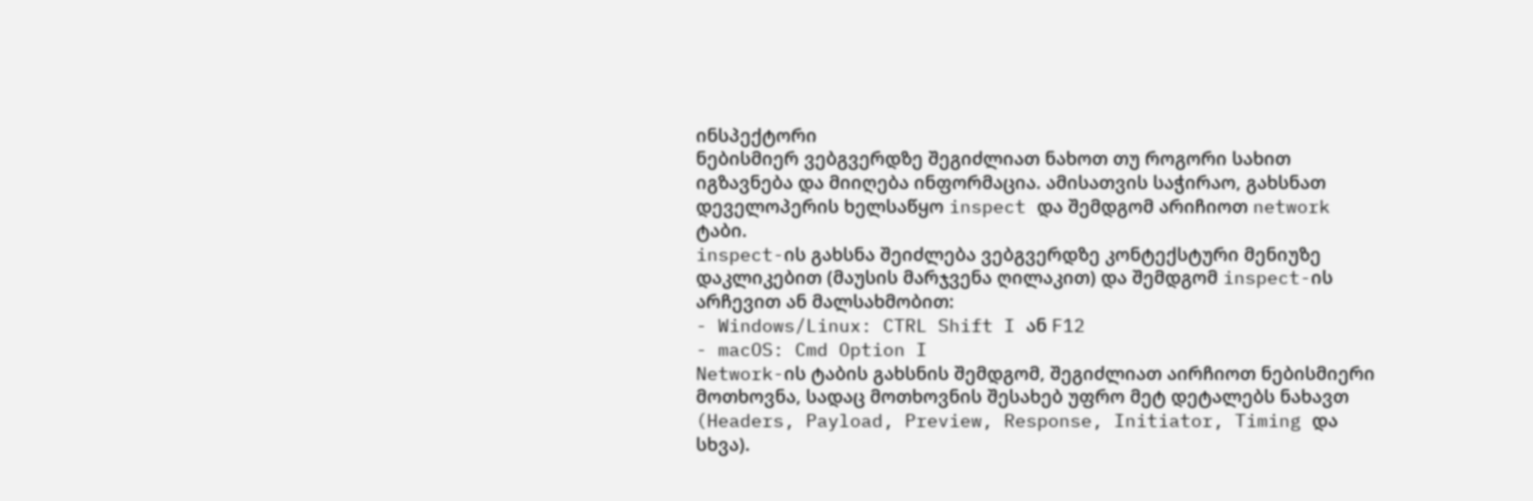ინსპექტორი
ნებისმიერ ვებგვერდზე შეგიძლიათ ნახოთ თუ როგორი სახით იგზავნება და მიიღება ინფორმაცია. ამისათვის საჭირაო, გახსნათ დეველოპერის ხელსაწყო inspect და შემდგომ არიჩიოთ network ტაბი.
inspect-ის გახსნა შეიძლება ვებგვერდზე კონტექსტური მენიუზე დაკლიკებით (მაუსის მარჯვენა ღილაკით) და შემდგომ inspect-ის არჩევით ან მალსახმობით:
- Windows/Linux: CTRL Shift I ან F12
- macOS: Cmd Option I
Network-ის ტაბის გახსნის შემდგომ, შეგიძლიათ აირჩიოთ ნებისმიერი მოთხოვნა, სადაც მოთხოვნის შესახებ უფრო მეტ დეტალებს ნახავთ (Headers, Payload, Preview, Response, Initiator, Timing და სხვა).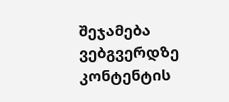შეჯამება
ვებგვერდზე კონტენტის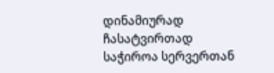დინამიურად ჩასატვირთად საჭიროა სერვერთან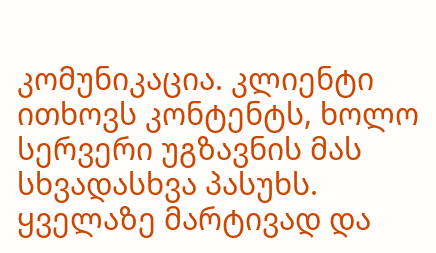კომუნიკაცია. კლიენტი ითხოვს კონტენტს, ხოლო სერვერი უგზავნის მას სხვადასხვა პასუხს. ყველაზე მარტივად და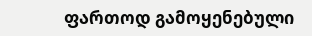ფართოდ გამოყენებული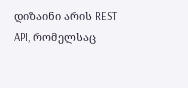დიზაინი არის REST API, რომელსაც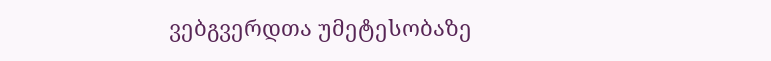ვებგვერდთა უმეტესობაზე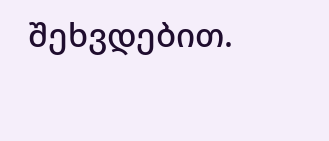შეხვდებით.